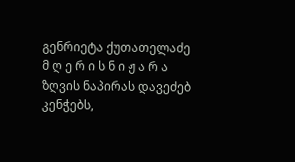გენრიეტა ქუთათელაძე
მ ღ ე რ ი ს ნ ი ჟ ა რ ა
ზღვის ნაპირას დავეძებ კენჭებს,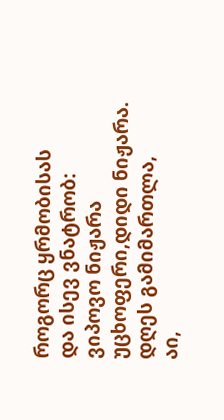როგორც ყრმობისას
და ისევ ვნატრობ:
ვიპოვო ნიჟარა
უცხოფერი,დიდი ნიჟარა.
დღეს გამიმართლა,
აი,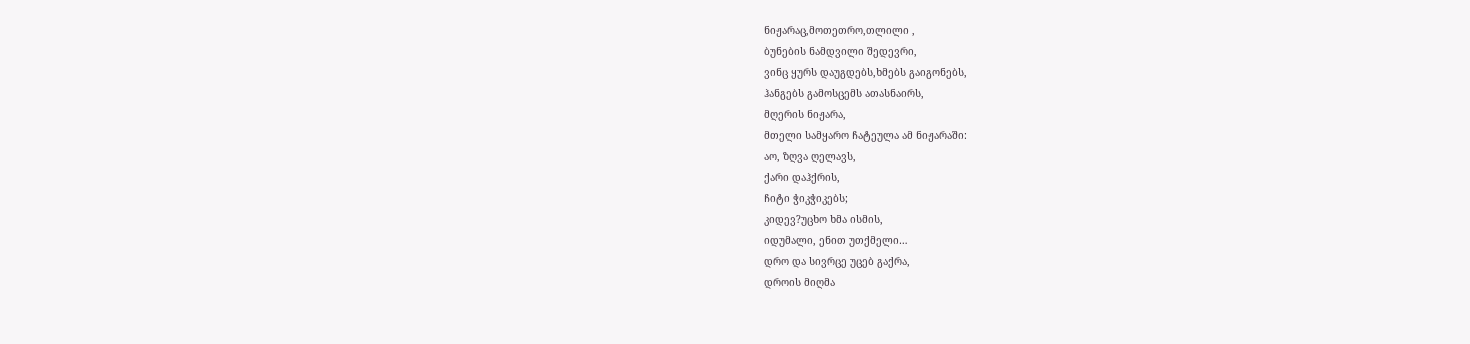ნიჟარაც,მოთეთრო,თლილი ,
ბუნების ნამდვილი შედევრი,
ვინც ყურს დაუგდებს,ხმებს გაიგონებს,
ჰანგებს გამოსცემს ათასნაირს,
მღერის ნიჟარა,
მთელი სამყარო ჩატეულა ამ ნიჟარაში:
აო, ზღვა ღელავს,
ქარი დაჰქრის,
ჩიტი ჭიკჭიკებს;
კიდევ?უცხო ხმა ისმის,
იდუმალი, ენით უთქმელი…
დრო და სივრცე უცებ გაქრა,
დროის მიღმა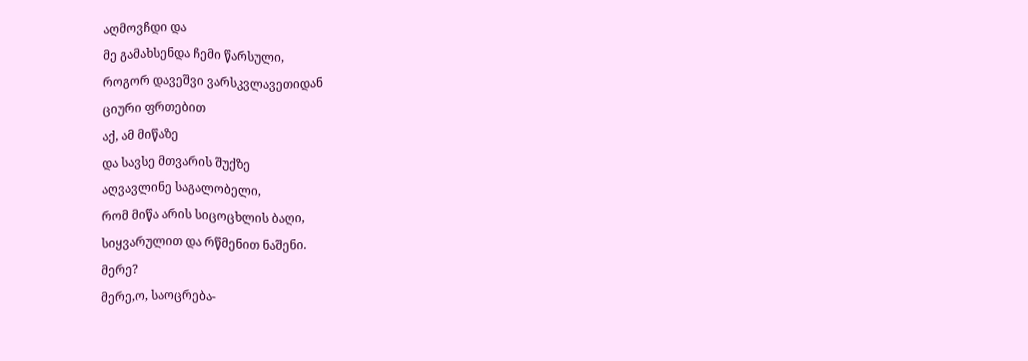აღმოვჩდი და
მე გამახსენდა ჩემი წარსული,
როგორ დავეშვი ვარსკვლავეთიდან
ციური ფრთებით
აქ, ამ მიწაზე
და სავსე მთვარის შუქზე
აღვავლინე საგალობელი,
რომ მიწა არის სიცოცხლის ბაღი,
სიყვარულით და რწმენით ნაშენი.
მერე?
მერე,ო, საოცრება-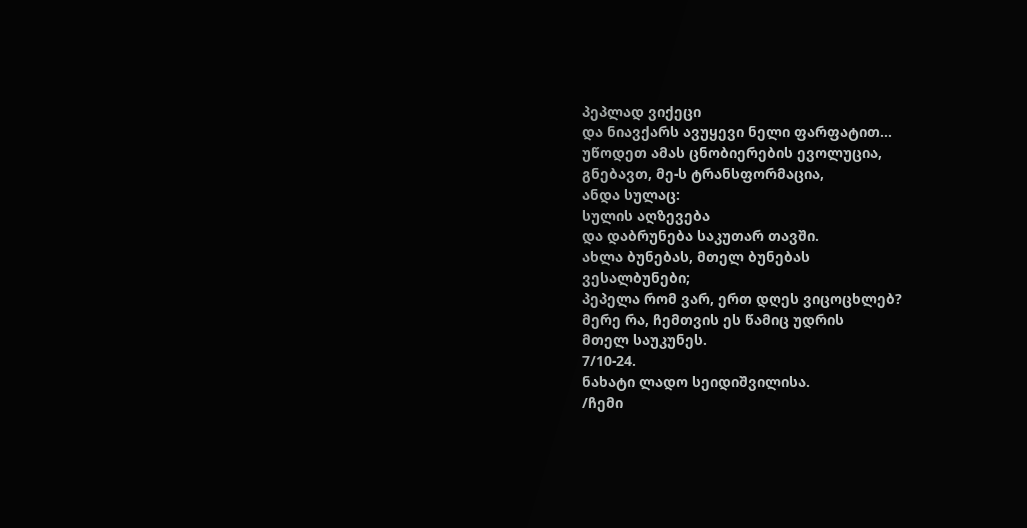პეპლად ვიქეცი
და ნიავქარს ავუყევი ნელი ფარფატით…
უწოდეთ ამას ცნობიერების ევოლუცია,
გნებავთ, მე-ს ტრანსფორმაცია,
ანდა სულაც:
სულის აღზევება
და დაბრუნება საკუთარ თავში.
ახლა ბუნებას, მთელ ბუნებას
ვესალბუნები;
პეპელა რომ ვარ, ერთ დღეს ვიცოცხლებ?
მერე რა, ჩემთვის ეს წამიც უდრის
მთელ საუკუნეს.
7/10-24.
ნახატი ლადო სეიდიშვილისა.
/ჩემი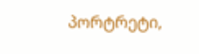პორტრეტი,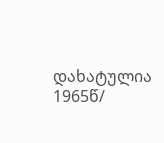დახატულია 1965წ/